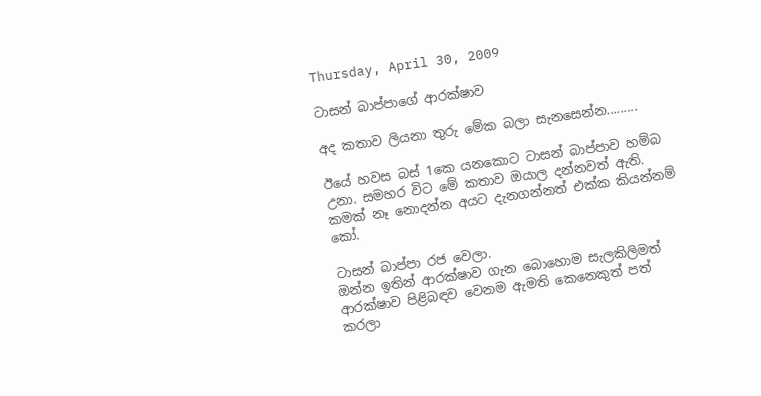Thursday, April 30, 2009

ටාසන් බාප්පාගේ ආරක්ෂාව

අද කතාව ලියනා තුරු මේක බලා සැනසෙන්න.........

ඊයේ හවස බස් 1කෙ යනකොට ටාසන් බාප්පාව හම්බ උනා. සමහර විට මේ කතාව ඔයාල දන්නවත් ඇති.
කමක් නෑ නොදන්න අයට දැනගන්නත් එක්ක කියන්නම් කෝ.

ටාසන් බාප්පා රජ වෙලා.
ඔන්න ඉතින් ආරක්ෂාව ගැන බොහොම සැලකිලිමත් ආරක්ෂාව පිළිබඳව වෙනම ඇමති කෙනෙකුත් පත් කරලා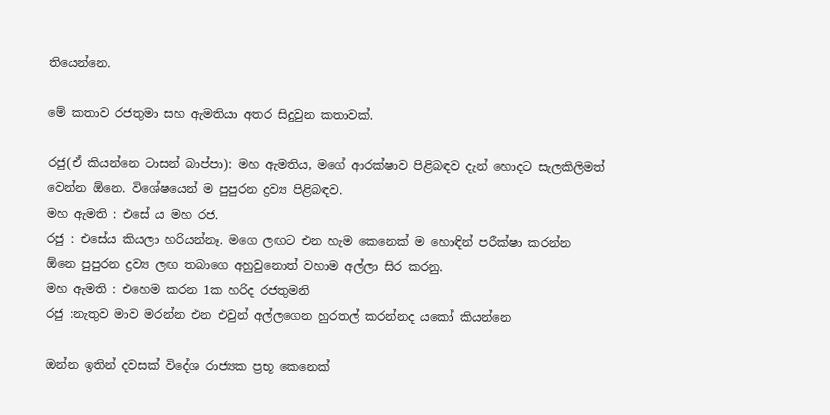තියෙන්නෙ.

මේ කතාව රජතුමා සහ ඇමතියා අතර සිදුවුන කතාවක්.

රජු(ඒ කියන්නෙ ටාසන් බාප්පා): මහ ඇමතිය, මගේ ආරක්ෂාව පිළිබඳව දැන් හොදට සැලකිලිමත්
වෙන්න ඕනෙ. විශේෂයෙන් ම පුපුරන ද්‍රව්‍ය පිළිබඳව.
මහ ඇමති : එසේ ය මහ රජ.
රජු : එසේය කියලා හරියන්නෑ. මගෙ ලඟට එන හැම කෙනෙක් ම හොඳින් පරීක්ෂා කරන්න
ඕනෙ පුපුරන ද්‍රව්‍ය ලඟ තබාගෙ අහුවුනොත් වහාම අල්ලා සිර කරනු.
මහ ඇමති : එහෙම කරන 1ක හරිද රජතුමනි
රජු :නැතුව මාව මරන්න එන එවුන් අල්ලගෙන හුරතල් කරන්නද යකෝ කියන්නෙ

ඔන්න ඉතින් දවසක් විදේශ රාජ්‍යක ප්‍රභූ කෙනෙක්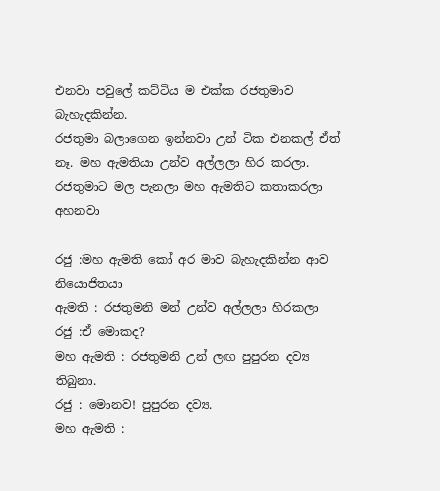එනවා පවුලේ කට්ටිය ම එක්ක රජතුමාව බැහැදකින්න.
රජතුමා බලාගෙන ඉන්නවා උන් ටික එනකල් ඒත් නෑ. මහ ඇමතියා උන්ව අල්ලලා හිර කරලා.
රජතුමාට මල පැනලා මහ ඇමතිට කතාකරලා අහනවා

රජු :මහ ඇමති කෝ අර මාව බැහැදකින්න ආව නියොජිතයා
ඇමති : රජතුමනි මන් උන්ව අල්ලලා හිරකලා
රජු :ඒ මොකද?
මහ ඇමති : රජතුමනි උන් ලඟ පුපුරන දව්‍ය තිබුනා.
රජු : මොනව! පුපුරන දව්‍ය.
මහ ඇමති :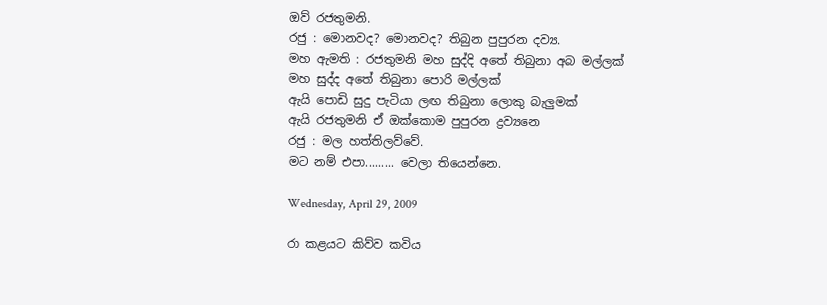ඔව් රජතුමනි.
රජු : මොනවද? මොනවද? තිබුන පුපුරන දව්‍ය.
මහ ඇමති : රජතුමනි මහ සුද්දි අතේ තිබුනා අබ මල්ලක්
මහ සුද්ද අතේ තිබුනා පොරි මල්ලක්
ඇයි පොඩි සුදු පැටියා ලඟ තිබුනා ලොකු බැලුමක්
ඇයි රජතුමනි ඒ ඔක්කොම පුපුරන ද්‍රව්‍යනෙ
රජු : මල හත්තිලව්වේ.
මට නම් එපා......... වෙලා තියෙන්නෙ.

Wednesday, April 29, 2009

රා කළයට කිව්ව කවිය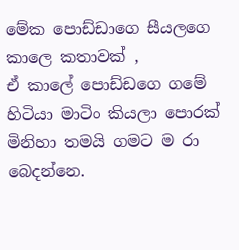මේක පොඩ්ඩාගෙ සීයලගෙ කාලෙ කතාවක් ,
ඒ කාලේ පොඩ්ඩගෙ ගමේ හිටියා මාටිං කියලා පොරක්
මිනිහා තමයි ගමට ම රා බෙදන්නෙ.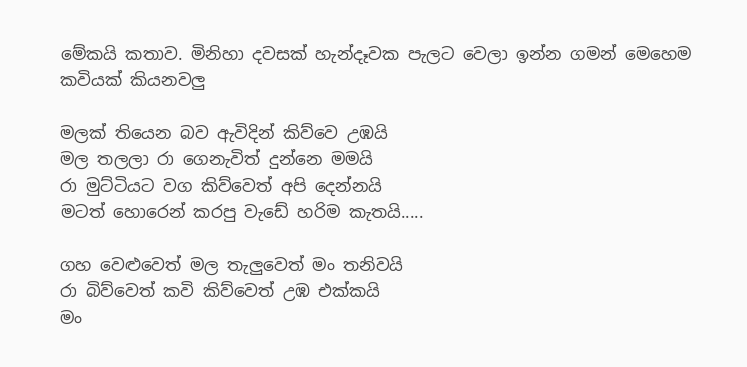මේකයි කතාව. මිනිහා දවසක් හැන්දෑවක පැලට වෙලා ඉන්න ගමන් මෙහෙම කවියක් කියනවලු

මලක් තියෙන බව ඇවිදින් කිව්වෙ උඹයි
මල තලලා රා ගෙනැවිත් දුන්නෙ මමයි
රා මුට්ටියට වග කිව්වෙත් අපි දෙන්නයි
මටත් හොරෙන් කරපු වැඩේ හරිම කැතයි.....

ගහ වෙළුවෙත් මල තැලුවෙත් මං තනිවයි
රා බිව්වෙත් කවි කිව්වෙත් උඹ එක්කයි
මං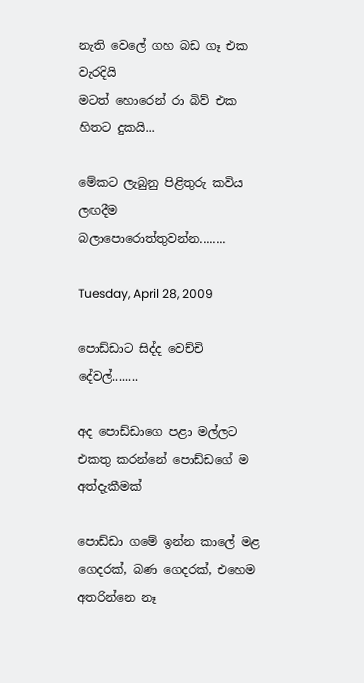නැති වෙලේ ගහ බඩ ගෑ එක වැරදියි
මටත් හොරෙන් රා බිව් එක හිතට දුකයි...

මේකට ලැබුනු පිළිතුරු කවිය ලඟදීම බලාපොරොත්තුවන්න........

Tuesday, April 28, 2009

පොඩ්ඩාට සිද්ද වෙච්චි දේවල්........

අද පොඩ්ඩාගෙ පළා මල්ලට එකතු කරන්නේ පොඩ්ඩගේ ම අත්දැකීමක්

පොඩ්ඩා ගමේ ඉන්න කාලේ මළ ගෙදරක්, බණ ගෙදරක්, එහෙම අතරින්නෙ නෑ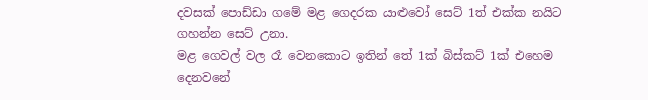දවසක් පොඩ්ඩා ගමේ මළ ගෙදරක යාළුවෝ සෙට් 1ත් එක්ක නයිට ගහන්න සෙට් උනා.
මළ ගෙවල් වල රෑ වෙනකොට ඉතින් තේ 1ක් බිස්කට් 1ක් එහෙම දෙනවනේ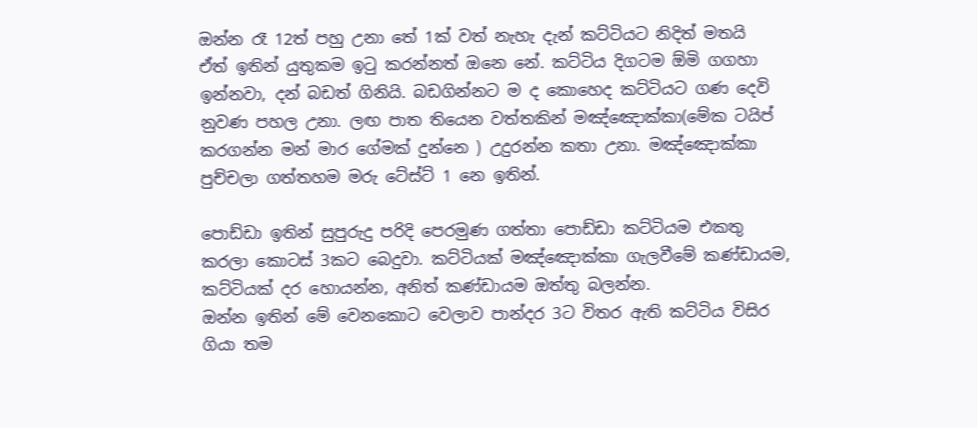ඔන්න රෑ 12ත් පහු උනා තේ 1ක් වත් නැහැ දැන් කට්ටියට නිදිත් මතයි
ඒත් ඉතින් යුතුකම ඉටු කරන්නත් ඔනෙ නේ. කට්ටිය දිගටම ඕමි ගගහා ඉන්නවා, දන් බඩත් ගිනියි. බඩගින්නට ම ද කොහෙද කට්ටියට ගණ දෙවි නුවණ පහල උනා. ලඟ පාත තියෙන වත්තකින් මඤ්ඤොක්කා(මේක ටයිප් කරගන්න මන් මාර ගේමක් දුන්නෙ ) උදුරන්න කතා උනා. මඤ්ඤොක්කා පුච්චලා ගත්තහම මරු ටේස්ට් 1 නෙ ඉතින්.

පොඩ්ඩා ඉතින් සුපුරුදු පරිදි පෙරමුණ ගත්තා පොඩ්ඩා කට්ටියම එකතු කරලා කොටස් 3කට බෙදුවා. කට්ටියක් මඤ්ඤොක්කා ගැලවීමේ කණ්ඩායම, කට්ටියක් දර හොයන්න, අනිත් කණ්ඩායම ඔත්තු බලන්න.
ඔන්න ඉතින් මේ වෙනකොට වෙලාව පාන්දර 3ට විතර ඇති කට්ටිය විසිර ගියා තම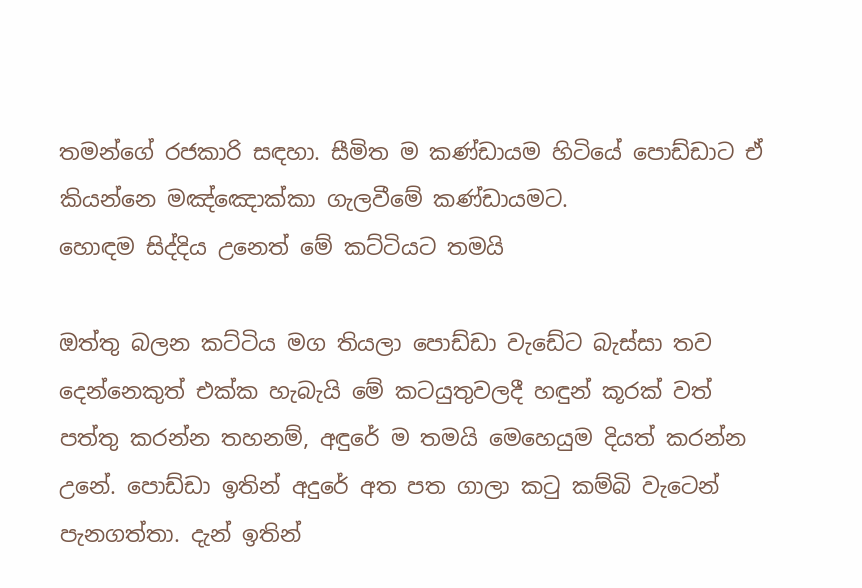තමන්ගේ රජකාරි සඳහා. සීමිත ම කණ්ඩායම හිටියේ පොඩ්ඩාට ඒ කියන්නෙ මඤ්ඤොක්කා ගැලවීමේ කණ්ඩායමට.
හොඳම සිද්දිය උනෙත් මේ කට්ටියට තමයි

ඔත්තු බලන කට්ටිය මග තියලා පොඩ්ඩා වැඩේට බැස්සා තව දෙන්නෙකුත් එක්ක හැබැයි මේ කටයුතුවලදී හඳුන් කූරක් වත් පත්තු කරන්න තහනම්, අඳුරේ ම තමයි මෙහෙයුම දියත් කරන්න උනේ. පොඩ්ඩා ඉතින් අදුරේ අත පත ගාලා කටු කම්බි වැටෙන් පැනගත්තා. දැන් ඉතින්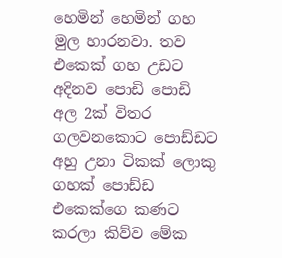හෙමින් හෙමින් ගහ මුල හාරනවා. තව එකෙක් ගහ උඩට අදිනව පොඩි පොඩි අල 2ක් විතර ගලවනකොට පොඩ්ඩට අහු උනා ටිකක් ලොකු ගහක් පොඩ්ඩ එකෙක්ගෙ කණට කරලා කිව්ව මේක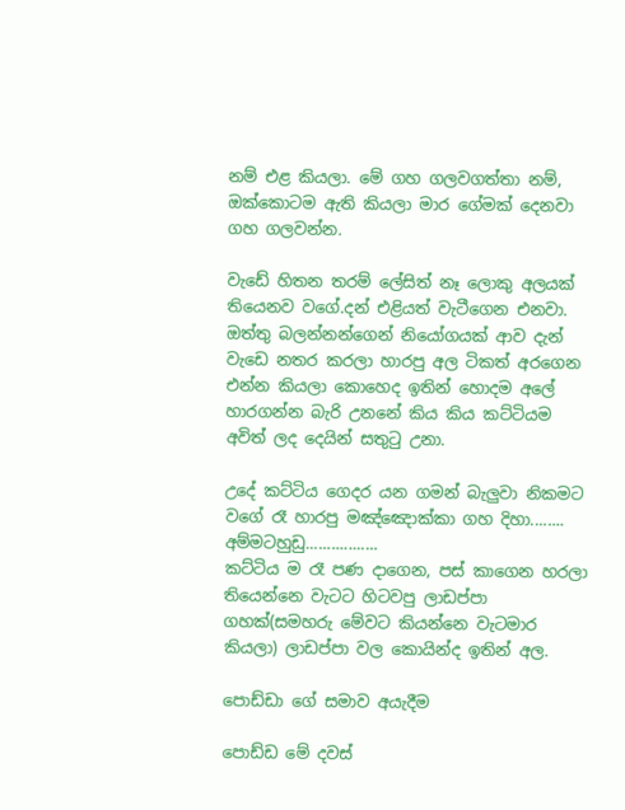නම් එළ කියලා. මේ ගහ ගලවගත්තා නම්, ඔක්කොටම ඇති කියලා මාර ගේමක් දෙනවා ගහ ගලවන්න.

වැඩේ හිතන තරම් ලේසිත් නෑ ලොකු අලයක් තියෙනව වගේ.දන් එළියත් වැටීගෙන එනවා. ඔත්තු බලන්නන්ගෙන් නියෝගයක් ආව දැන් වැඩෙ නතර කරලා හාරපු අල ටිකත් අරගෙන එන්න කියලා කොහෙද ඉතින් හොදම අලේ හාරගන්න බැරි උනනේ කිය කිය කට්ටියම අවිත් ලද දෙයින් සතුටු උනා.

උදේ කට්ටිය ගෙදර යන ගමන් බැලුවා නිකමට වගේ රෑ හාරපු මඤ්ඤොක්කා ගහ දිහා........ අම්මටහුඩු.................
කට්ටිය ම රෑ පණ දාගෙන, පස් කාගෙන හරලා තියෙන්නෙ වැටට හිටවපු ලාඩප්පා ගහක්(සමහරු මේවට කියන්නෙ වැටමාර කියලා) ලාඩප්පා වල කොයින්ද ඉතින් අල.

පොඩ්ඩා ගේ සමාව අයැදීම

පොඩ්ඩ මේ දවස්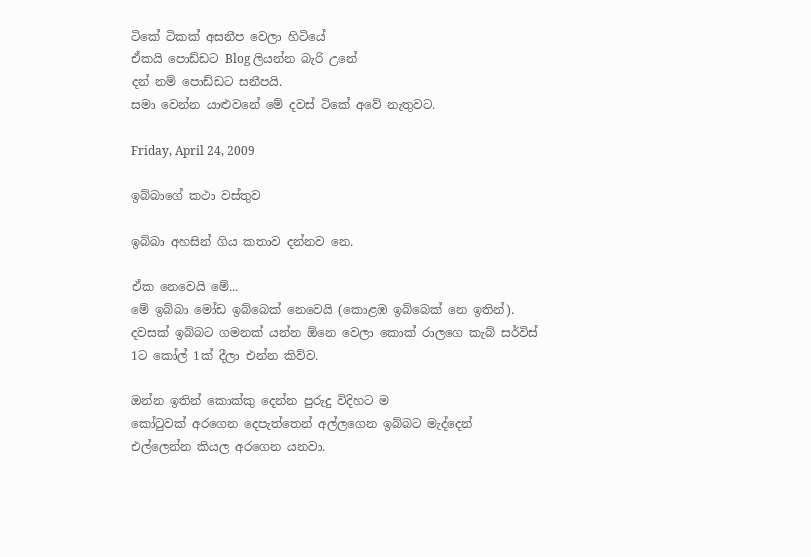ටිකේ ටිකක් අසනීප වෙලා හිටියේ
ඒකයි පොඩ්ඩට Blog ලියන්න බැරි උනේ
දන් නම් පොඩ්ඩට සනීපයි.
සමා වෙන්න යාළුවනේ මේ දවස් ටිකේ අවේ නැතුවට.

Friday, April 24, 2009

ඉබ්බාගේ කථා වස්තුව

ඉබ්බා අහසින් ගිය කතාව දන්නව නෙ.

ඒක නෙවෙයි මේ...
මේ ඉබ්බා මෝඩ ඉබ්බෙක් නෙවෙයි (කොළඹ ඉබ්බෙක් නෙ ඉතින්).
දවසක් ඉබ්බට ගමනක් යන්න ඕනෙ වෙලා කොක් රාලගෙ කැබ් සර්විස්
1ට කෝල් 1ක් දීලා එන්න කිව්ව.

ඔන්න ඉතින් කොක්කු දෙන්න පුරුදු විදිහට ම
කෝටුවක් අරගෙන දෙපැත්තෙන් අල්ලගෙන ඉබ්බට මැද්දෙන්
එල්ලෙන්න කියල අරගෙන යනවා.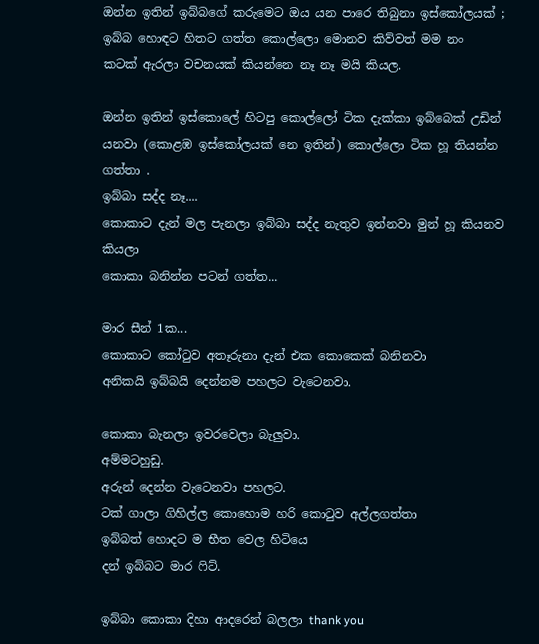ඔන්න ඉතින් ඉබ්බගේ කරුමෙට ඔය යන පාරෙ තිබුනා ඉස්කෝලයක් ;
ඉබ්බ හොඳට හිතට ගත්ත කොල්ලො මොනව කිව්වත් මම නං
කටක් ඇරලා වචනයක් කියන්නෙ නෑ නෑ මයි කියල.

ඔන්න ඉතින් ඉස්කොලේ හිටපු කොල්ලෝ ටික දැක්කා ඉබ්බෙක් උඩින් යනවා (කොළඹ ඉස්කෝලයක් නෙ ඉතින්) කොල්ලො ටික හූ තියන්න ගත්තා .
ඉබ්බා සද්ද නෑ....
කොකාට දැන් මල පැනලා ඉබ්බා සද්ද නැතුව ඉන්නවා මුන් හූ කියනව කියලා
කොකා බනින්න පටන් ගත්ත...

මාර සීන් 1ක...
කොකාට කෝටුව අතෑරුනා දැන් එක කොකෙක් බනිනවා
අනිකයි ඉබ්බයි දෙන්නම පහලට වැටෙනවා.

කොකා බැනලා ඉවරවෙලා බැලුවා.
අම්මටහුඩු.
අරුන් දෙන්න වැටෙනවා පහලට.
ටක් ගාලා ගිහිල්ල කොහොම හරි කොටුව අල්ලගත්තා
ඉබ්බත් හොදට ම භීත වෙල හිටියෙ
දන් ඉබ්බට මාර ෆිට්.

ඉබ්බා කොකා දිහා ආදරෙන් බලලා thank you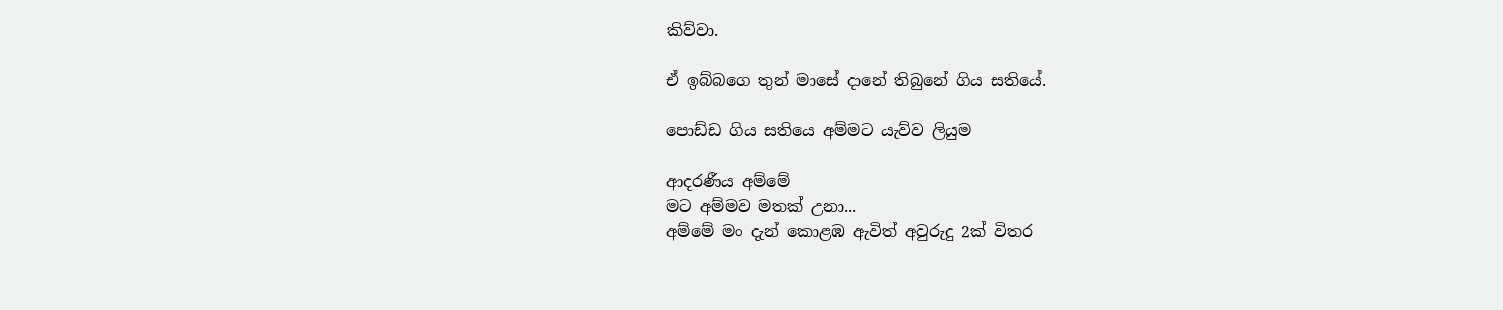කිව්වා.

ඒ ඉබ්බගෙ තුන් මාසේ දානේ තිබුනේ ගිය සතියේ.

පොඩ්ඩ ගිය සතියෙ අම්මට යැව්ව ලියුම

ආදරණීය අම්මේ
මට අම්මව මතක් උනා...
අම්මේ මං දැන් කොළඹ ඇවිත් අවුරුදු 2ක් විතර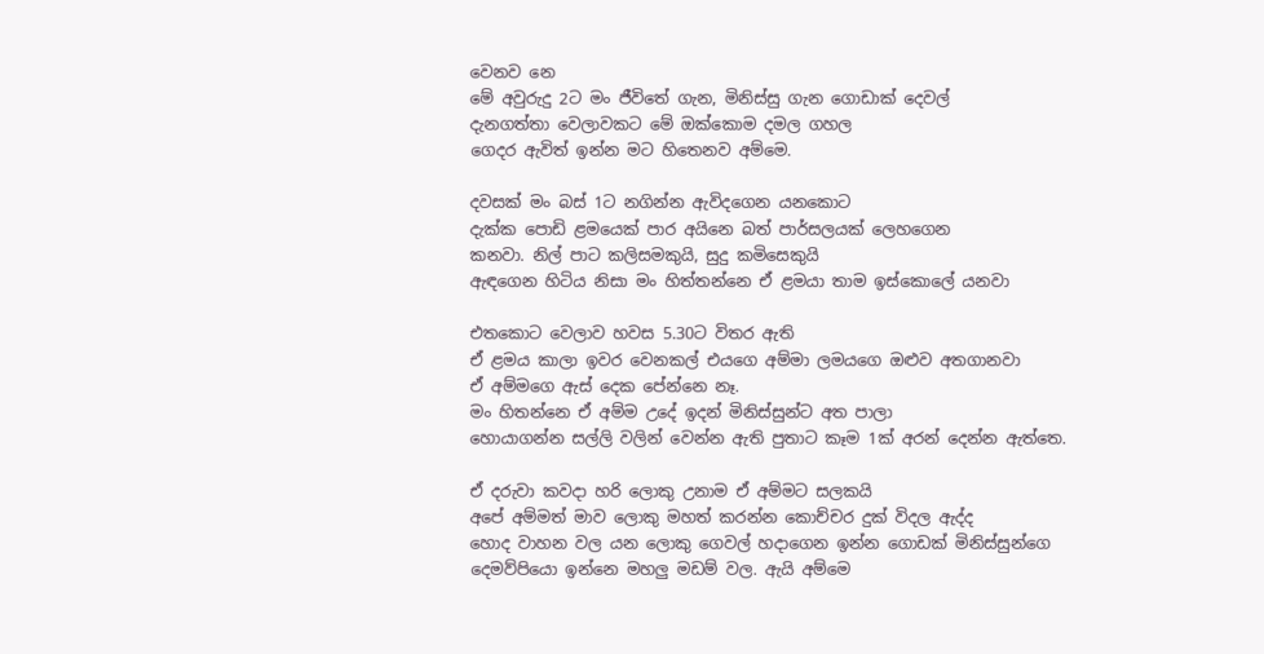වෙනව නෙ
මේ අවුරුදු 2ට මං ජීවිතේ ගැන, මිනිස්සු ගැන ගොඩාක් දෙවල්
දැනගත්තා වෙලාවකට මේ ඔක්කොම දමල ගහල
ගෙදර ඇවිත් ඉන්න මට හිතෙනව අම්මෙ.

දවසක් මං බස් 1ට නගින්න ඇවිදගෙන යනකොට
දැක්ක පොඩි ළමයෙක් පාර අයිනෙ බත් පාර්සලයක් ලෙහගෙන
කනවා. නිල් පාට කලිසමකුයි, සුදු කමිසෙකුයි
ඇඳගෙන හිටිය නිසා මං හිත්තන්නෙ ඒ ළමයා තාම ඉස්කොලේ යනවා

එතකොට වෙලාව හවස 5.30ට විතර ඇති
ඒ ළමය කාලා ඉවර වෙනකල් එයගෙ අම්මා ලමයගෙ ඔළුව අතගානවා
ඒ අම්මගෙ ඇස් දෙක පේන්නෙ නෑ.
මං හිතන්නෙ ඒ අම්ම උදේ ඉදන් මිනිස්සුන්ට අත පාලා
හොයාගන්න සල්ලි වලින් වෙන්න ඇති පුතාට කෑම 1ක් අරන් දෙන්න ඇත්තෙ.

ඒ දරුවා කවදා හරි ලොකු උනාම ඒ අම්මට සලකයි
අපේ අම්මත් මාව ලොකු මහත් කරන්න කොච්චර දුක් විදල ඇද්ද
හොද වාහන වල යන ලොකු ගෙවල් හදාගෙන ඉන්න ගොඩක් මිනිස්සුන්ගෙ
දෙමව්පියො ඉන්නෙ මහලු මඩම් වල. ඇයි අම්මෙ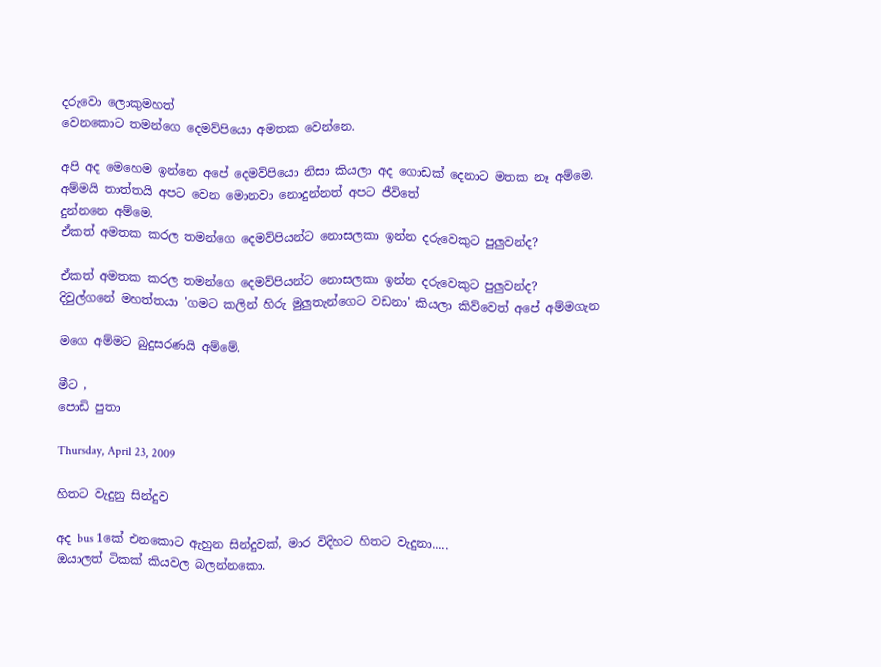දරුවො ලොකුමහත්
වෙනකොට තමන්ගෙ දෙමව්පියො අමතක වෙන්නෙ.

අපි අද මෙහෙම ඉන්නෙ අපේ දෙමව්පියො නිසා කියලා අද ගොඩක් දෙනාට මතක නෑ අම්මෙ.
අම්මයි තාත්තයි අපට වෙන මොනවා නොදුන්නත් අපට ජීවිතේ
දුන්නනෙ අම්මෙ.
ඒකත් අමතක කරල තමන්ගෙ දෙමව්පියන්ට නොසලකා ඉන්න දරුවෙකුට පුලුවන්ද?

ඒකත් අමතක කරල තමන්ගෙ දෙමව්පියන්ට නොසලකා ඉන්න දරුවෙකුට පුලුවන්ද?
දිවුල්ගනේ මහත්තයා 'ගමට කලින් හිරු මුලුතැන්ගෙට වඩනා' කියලා කිව්වෙත් අපේ අම්මගැන

මගෙ අම්මට බුදුසරණයි අම්මේ.

මීට ,
පොඩි පුතා

Thursday, April 23, 2009

හිතට වැදුනු සින්දුව

අද bus 1කේ එනකොට ඇහුන සින්දුවක්, මාර විදිහට හිතට වැදුනා.....
ඔයාලත් ටිකක් කියවල බලන්නකො.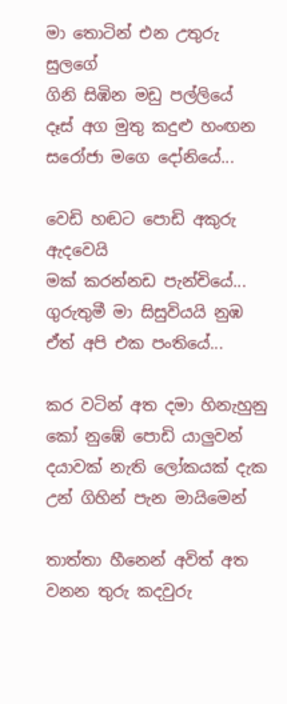මා තොටින් එන උතුරු සුලගේ
ගිනි සිඹින මඩු පල්ලියේ
දෑස් අග මුතු කදුළු හංඟන
සරෝජා මගෙ දෝනියේ...

වෙඩි හඬට පොඩි අකුරු ඇදවෙයි
මක් කරන්නඩ පැන්චියේ...
ගුරුතුමී මා සිසුවියයි නුඹ
ඒත් අපි එක පංතියේ...

කර වටින් අත දමා හිනැහුනු
කෝ නුඹේ පොඩි යාලුවන්
දයාවක් නැති ලෝකයක් දැක
උන් ගිහින් පැන මායිමෙන්

තාත්තා හීනෙන් අවිත් අත වනන තුරු කදවුරු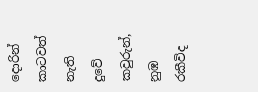දොරින්
කාටවත් නැති දුවේ කවුරුන්, නුඹ රකීවිද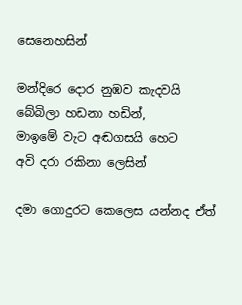සෙනෙහසින්

මන්දිරෙ දොර නුඹව කැදවයි
බේබිලා හඩනා හඩින්,
මාඉමේ වැට අඬගසයි හෙට
අවි දරා රකිනා ලෙසින්

දමා ගොදුරට කෙලෙස යන්නද ඒත්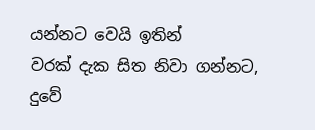යන්නට වෙයි ඉතින්
වරක් දැක සිත නිවා ගන්නට, දුවේ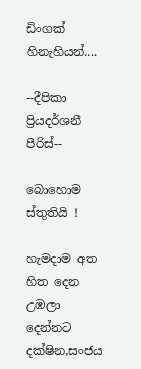ඩිංගක් හිනැහියන්....

--දීපිකා ප්‍රියදර්ශනී පීරිස්--

බොහොම ස්තුති‍යි !

හැමදාම අත හිත දෙන
උඹලා දෙන්නට
දක්ෂින,සංජය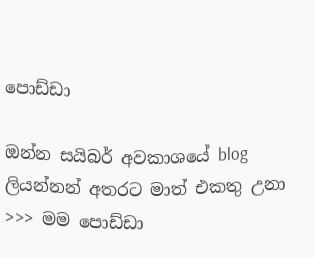පොඩ්ඩා

ඔන්න සයිබර් අවකාශයේ blog ලියන්නන් අතරට මාත් එකතු උනා
>>> මම පොඩ්ඩා